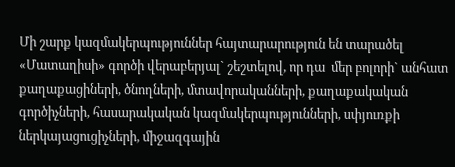Մի շարք կազմակերպություններ հայտարարություն են տարածել «Մատաղիսի» գործի վերաբերյալ` շեշտելով, որ դա  մեր բոլորի` անհատ քաղաքացիների, ծնողների, մտավորականների, քաղաքակական գործիչների, հասարակական կազմակերպությունների, սփյուռքի ներկայացուցիչների, միջազգային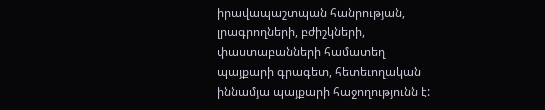իրավապաշտպան հանրության, լրագրողների, բժիշկների, փաստաբանների համատեղ պայքարի գրագետ, հետեւողական իննամյա պայքարի հաջողությունն է: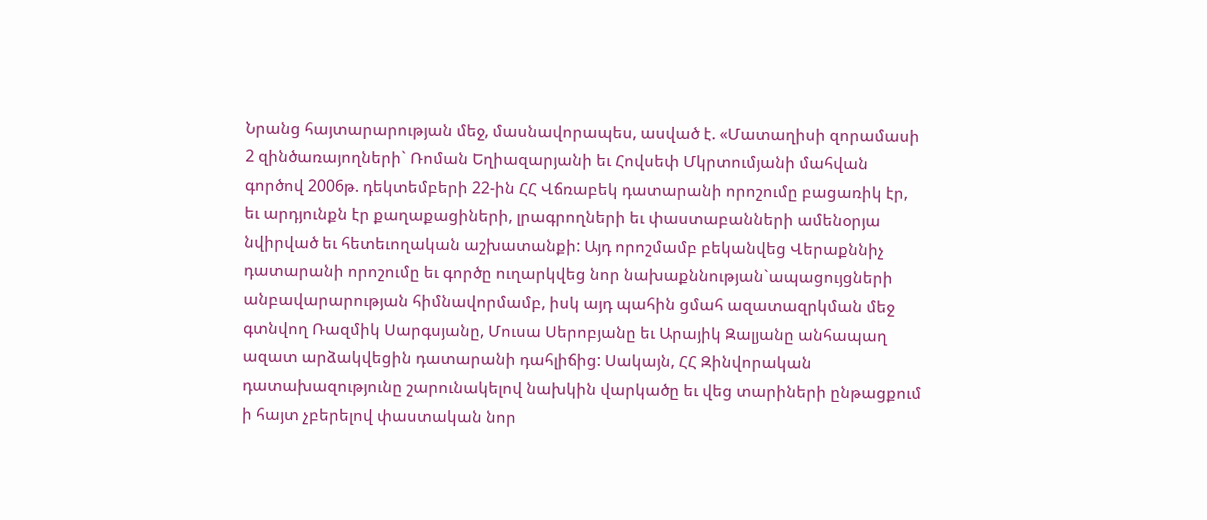Նրանց հայտարարության մեջ, մասնավորապես, ասված է. «Մատաղիսի զորամասի 2 զինծառայողների` Ռոման Եղիազարյանի եւ Հովսեփ Մկրտումյանի մահվան գործով 2006թ. դեկտեմբերի 22-ին ՀՀ Վճռաբեկ դատարանի որոշումը բացառիկ էր, եւ արդյունքն էր քաղաքացիների, լրագրողների եւ փաստաբանների ամենօրյա նվիրված եւ հետեւողական աշխատանքի: Այդ որոշմամբ բեկանվեց Վերաքննիչ դատարանի որոշումը եւ գործը ուղարկվեց նոր նախաքննության`ապացույցների անբավարարության հիմնավորմամբ, իսկ այդ պահին ցմահ ազատազրկման մեջ գտնվող Ռազմիկ Սարգսյանը, Մուսա Սերոբյանը եւ Արայիկ Զալյանը անհապաղ ազատ արձակվեցին դատարանի դահլիճից: Սակայն, ՀՀ Զինվորական դատախազությունը շարունակելով նախկին վարկածը եւ վեց տարիների ընթացքում ի հայտ չբերելով փաստական նոր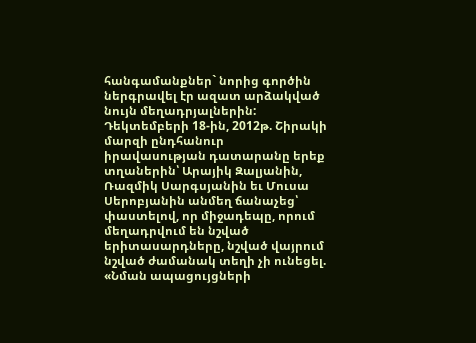հանգամանքներ` նորից գործին ներգրավել էր ազատ արձակված նույն մեղադրյալներին: Դեկտեմբերի 18-ին, 2012թ. Շիրակի մարզի ընդհանուր իրավասության դատարանը երեք տղաներին՝ Արայիկ Զալյանին, Ռազմիկ Սարգսյանին եւ Մուսա Սերոբյանին անմեղ ճանաչեց՝ փաստելով, որ միջադեպը, որում մեղադրվում են նշված երիտասարդները, նշված վայրում նշված ժամանակ տեղի չի ունեցել. «Նման ապացույցների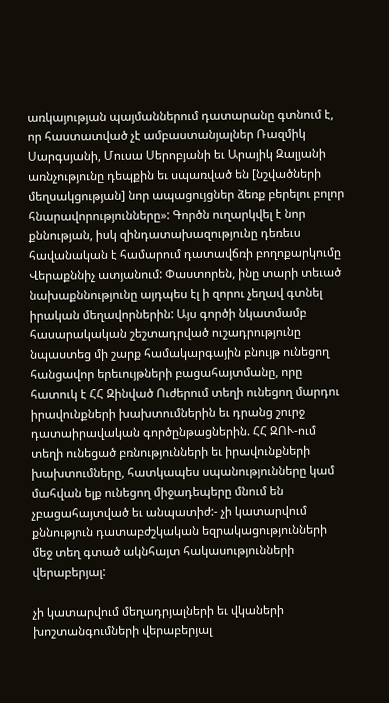առկայության պայմաններում դատարանը գտնում է, որ հաստատված չէ ամբաստանյալներ Ռազմիկ Սարգսյանի, Մուսա Սերոբյանի եւ Արայիկ Զալյանի առնչությունը դեպքին եւ սպառված են [նշվածների մեղսակցության] նոր ապացույցներ ձեռք բերելու բոլոր հնարավորությունները»: Գործն ուղարկվել է նոր քննության, իսկ զինդատախազությունը դեռեւս հավանական է համարում դատավճռի բողոքարկումը Վերաքննիչ ատյանում: Փաստորեն, ինը տարի տեւած նախաքննությունը այդպես էլ ի զորու չեղավ գտնել իրական մեղավորներին: Այս գործի նկատմամբ հասարակական շեշտադրված ուշադրությունը նպաստեց մի շարք համակարգային բնույթ ունեցող հանցավոր երեւույթների բացահայտմանը, որը հատուկ է ՀՀ Զինված Ուժերում տեղի ունեցող մարդու իրավունքների խախտումներին եւ դրանց շուրջ դատաիրավական գործընթացներին. ՀՀ ԶՈՒ-ում տեղի ունեցած բռնությունների եւ իրավունքների խախտումները, հատկապես սպանությունները կամ մահվան ելք ունեցող միջադեպերը մնում են չբացահայտված եւ անպատիժ:- չի կատարվում քննություն դատաբժշկական եզրակացությունների մեջ տեղ գտած ակնհայտ հակասությունների վերաբերյալ:

չի կատարվում մեղադրյալների եւ վկաների խոշտանգումների վերաբերյալ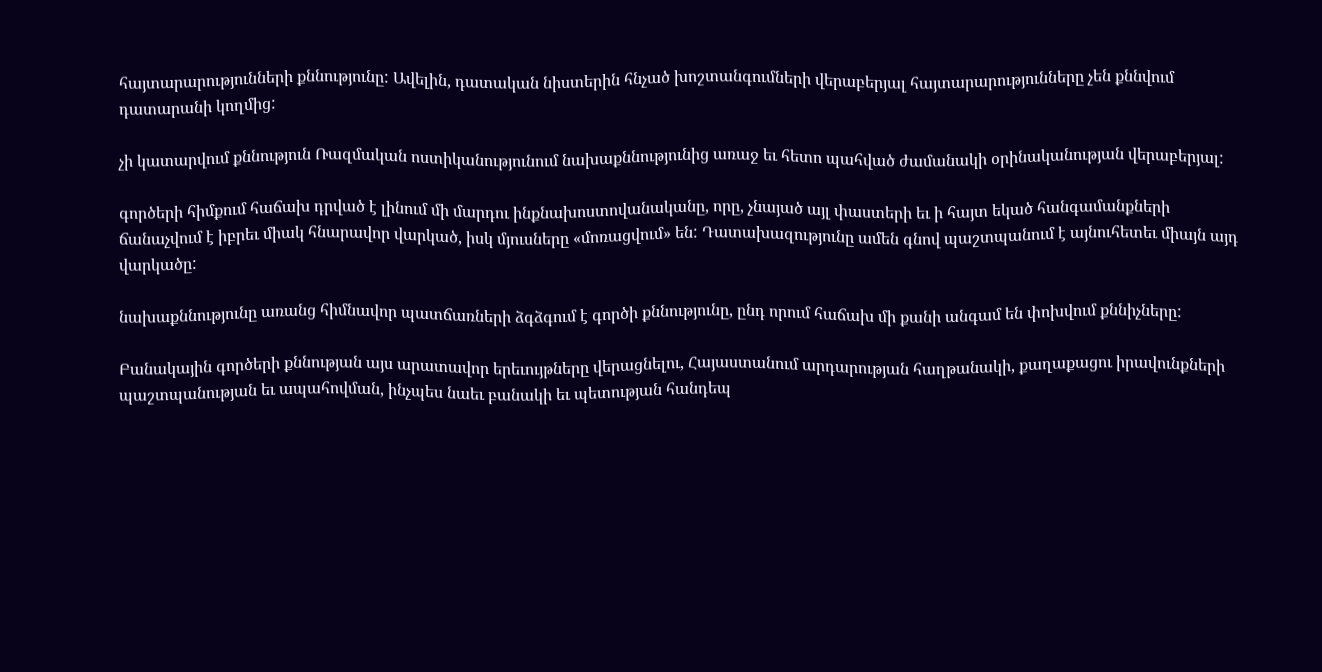հայտարարությունների քննությունը: Ավելին, դատական նիստերին հնչած խոշտանգումների վերաբերյալ հայտարարությունները չեն քննվում դատարանի կողմից:

չի կատարվում քննություն Ռազմական ոստիկանությունում նախաքննությունից առաջ եւ հետո պահված ժամանակի օրինականության վերաբերյալ:

գործերի հիմքում հաճախ դրված է լինում մի մարդու ինքնախոստովանականը, որը, չնայած այլ փաստերի եւ ի հայտ եկած հանգամանքների ճանաչվում է իբրեւ միակ հնարավոր վարկած, իսկ մյուսները «մոռացվում» են: Դատախազությունը ամեն գնով պաշտպանում է այնուհետեւ միայն այդ վարկածը:

նախաքննությունը առանց հիմնավոր պատճառների ձգձգում է գործի քննությունը, ընդ որում հաճախ մի քանի անգամ են փոխվում քննիչները:

Բանակային գործերի քննության այս արատավոր երեւույթները վերացնելու, Հայաստանում արդարության հաղթանակի, քաղաքացու իրավունքների պաշտպանության եւ ապահովման, ինչպես նաեւ բանակի եւ պետության հանդեպ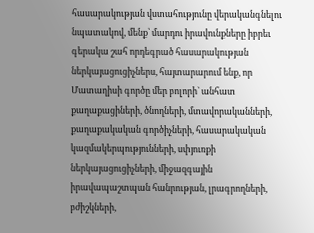հասարակության վստահությունը վերականգնելու նպատակով, մենք՝ մարդու իրավունքները իբրեւ գերակա շահ որդեգրած հասարակության ներկայացուցիչներս, հայտարարում ենք, որ Մատաղիսի գործը մեր բոլորի` անհատ քաղաքացիների, ծնողների, մտավորականների, քաղաքակական գործիչների, հասարակական կազմակերպությունների, սփյուռքի ներկայացուցիչների, միջազգային իրավապաշտպան հանրության, լրագրողների, բժիշկների,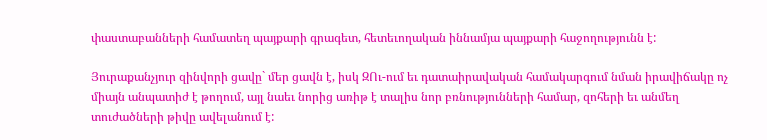փաստաբանների համատեղ պայքարի գրագետ, հետեւողական իննամյա պայքարի հաջողությունն է:

Յուրաքանչյուր զինվորի ցավը` մեր ցավն է, իսկ ԶՈւ-ում եւ դատաիրավական համակարգում նման իրավիճակը ոչ միայն անպատիժ է թողում, այլ նաեւ նորից առիթ է տալիս նոր բռնությունների համար, զոհերի եւ անմեղ տուժածների թիվը ավելանում է: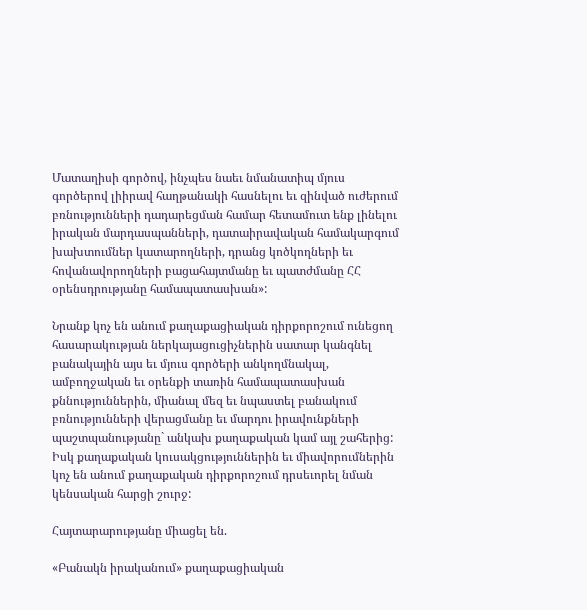Մատաղիսի գործով, ինչպես նաեւ նմանատիպ մյուս գործերով լիիրավ հաղթանակի հասնելու եւ զինված ուժերում բռնությունների դադարեցման համար հետամուտ ենք լինելու իրական մարդասպանների, դատաիրավական համակարգում խախտումներ կատարողների, դրանց կոծկողների եւ հովանավորողների բացահայտմանը եւ պատժմանը ՀՀ օրենսդրությանը համապատասխան»:

Նրանք կոչ են անում քաղաքացիական դիրքորոշում ունեցող հասարակության ներկայացուցիչներին սատար կանգնել բանակային այս եւ մյուս գործերի անկողմնակալ, ամբողջական եւ օրենքի տառին համապատասխան քննություններին, միանալ մեզ եւ նպաստել բանակում բռնությունների վերացմանը եւ մարդու իրավունքների պաշտպանությանը` անկախ քաղաքական կամ այլ շահերից: Իսկ քաղաքական կուսակցություններին եւ միավորումներին կոչ են անում քաղաքական դիրքորոշում դրսեւորել նման կենսական հարցի շուրջ:

Հայտարարությանը միացել են.

«Բանակն իրականում» քաղաքացիական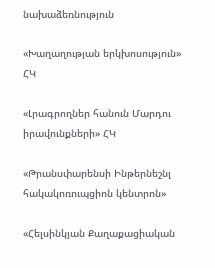նախաձեռնություն

«Խաղաղության երկխոսություն» ՀԿ

«Լրագրողներ հանուն Մարդու իրավունքների» ՀԿ

«Թրանսփարենսի Ինթերնեշնլ հակակոռուպցիոն կենտրոն»

«Հելսինկյան Քաղաքացիական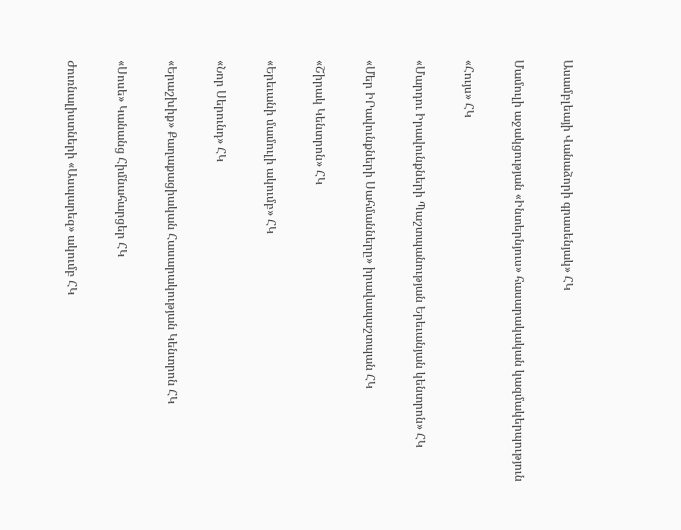Ասամբլեայի Վանաձորի գրասենյակ» ՀԿ

Մամուլի աջակցության «Ինտերնյուս» հասարակական կազմակերպություն

«Հույս» ՀԿ

«Մարդու Իրավունքների Պաշտպանության Երեւանյան կենտրոն» ՀԿ

«Մեր ԻՐավունքների Սահմանները» իրավապաշտպան ՀԿ

«Շիրակ Կենտրոն» ՀԿ

«Երեւանի մամուլի ակումբ» ՀԿ

«Նոր Սերունդ» ՀԿ

«Երաշխիք» Քաղաքացիական Հասարակության Կենտրոն ՀԿ

«Սոսե» Կանանց Հիմնահարցեր ՀԿ

Ժուռնալիստների «Ասպարեզ» ակումբ ՀԿ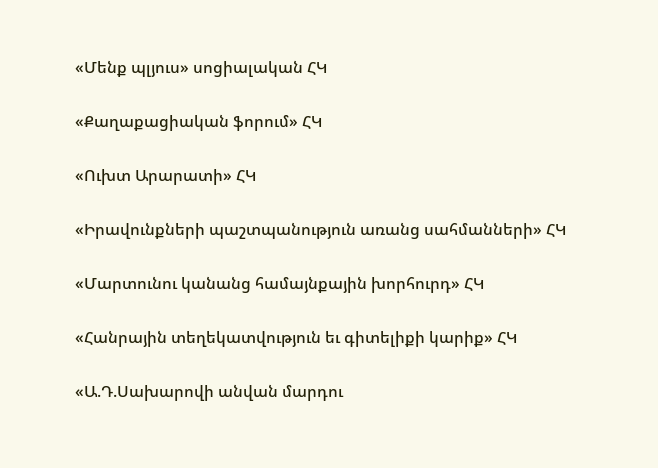«Մենք պլյուս» սոցիալական ՀԿ

«Քաղաքացիական ֆորում» ՀԿ

«Ուխտ Արարատի» ՀԿ

«Իրավունքների պաշտպանություն առանց սահմանների» ՀԿ

«Մարտունու կանանց համայնքային խորհուրդ» ՀԿ

«Հանրային տեղեկատվություն եւ գիտելիքի կարիք» ՀԿ

«Ա.Դ.Սախարովի անվան մարդու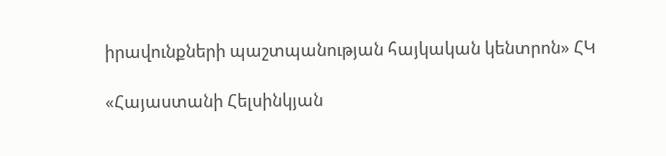իրավունքների պաշտպանության հայկական կենտրոն» ՀԿ

«Հայաստանի Հելսինկյան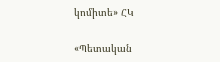կոմիտե» ՀԿ

«Պետական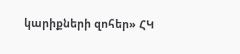կարիքների զոհեր» ՀԿ